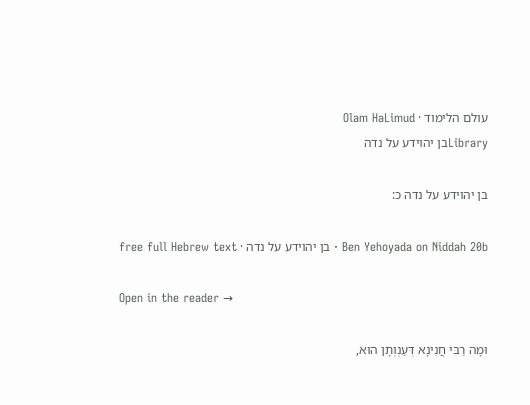עולם הלימוד · Olam HaLimud
Libraryבן יהוידע על נדה

בן יהוידע על נדה כ:

Ben Yehoyada on Niddah 20b · בן יהוידע על נדה · free full Hebrew text

Open in the reader →

וּמָה רַבִּי חֲנִינָא דְּעַנְוְתָן הוּא,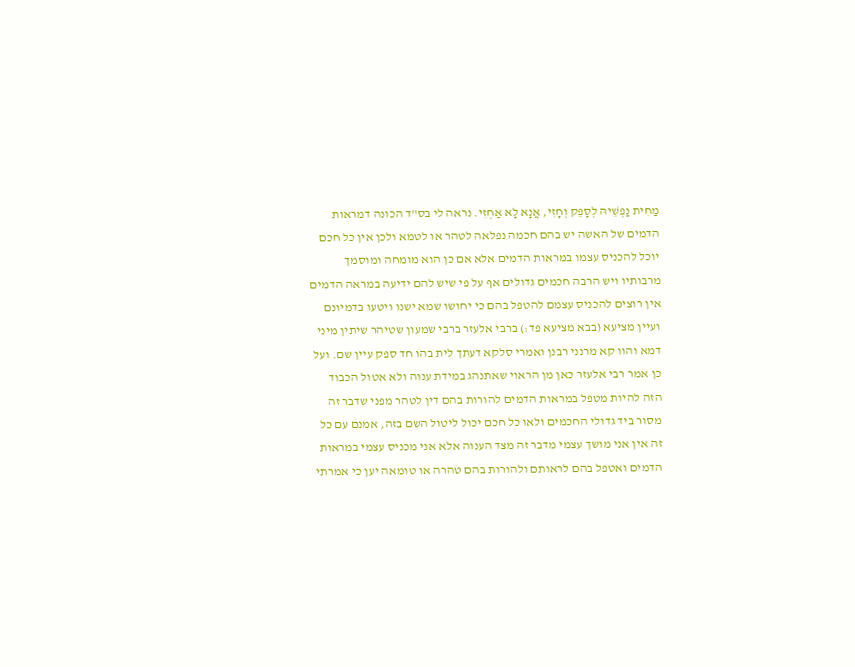מַחִית נַפְשֵׁיהּ לְסָפֵק וְחָזִי, אֲנָא לָא אַחְזִי. נראה לי בס"ד הכונה דמראות הדמים של האשה יש בהם חכמה נפלאה לטהר או לטמא ולכן אין כל חכם יוכל להכניס עצמו במראות הדמים אלא אם כן הוא מומחה ומוסמך מרבותיו ויש הרבה חכמים גדולים אף על פי שיש להם ידיעה במראה הדמים אין רוצים להכניס עצמם להטפל בהם כי יחושו שמא ישנו ויטעו בדמיונם ועיין מציעא (בבא מציעא פד:) ברבי אלעזר ברבי שמעון שטיהר שיתין מיני דמא והוו קא מרנני רבנן ואמרי סלקא דעתך לית בהו חד ספק עיין שם. ועל כן אמר רבי אלעזר כאן מן הראוי שאתנהג במידת ענוה ולא אטול הכבוד הזה להיות מטפל במראות הדמים להורות בהם דין לטהר מפני שדבר זה מסור ביד גדולי החכמים ולאו כל חכם יכול ליטול השם בזה, אמנם עם כל זה אין אני מושך עצמי מדבר זה מצד הענוה אלא אני מכניס עצמי במראות הדמים ואטפל בהם לראותם ולהורות בהם טהרה או טומאה יען כי אמרתי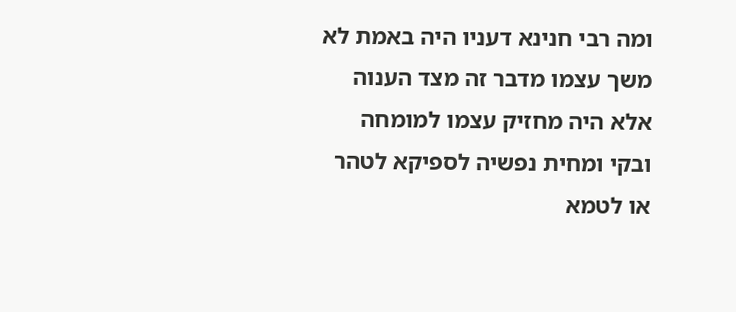ומה רבי חנינא דעניו היה באמת לא משך עצמו מדבר זה מצד הענוה אלא היה מחזיק עצמו למומחה ובקי ומחית נפשיה לספיקא לטהר או לטמא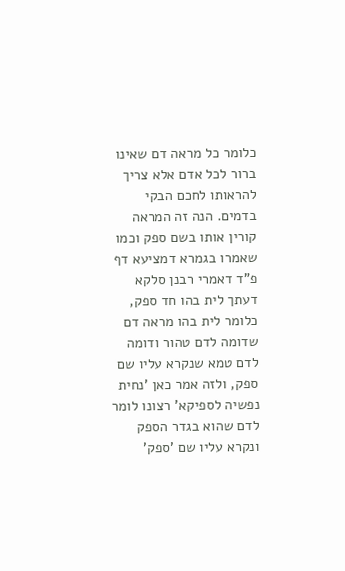כלומר כל מראה דם שאינו ברור לכל אדם אלא צריך להראותו לחכם הבקי בדמים. הנה זה המראה קורין אותו בשם ספק וכמו שאמרו בגמרא דמציעא דף פ"ד דאמרי רבנן סלקא דעתך לית בהו חד ספק, כלומר לית בהו מראה דם שדומה לדם טהור ודומה לדם טמא שנקרא עליו שם ספק, ולזה אמר כאן 'נחית נפשיה לספיקא' רצונו לומר לדם שהוא בגדר הספק ונקרא עליו שם 'ספק'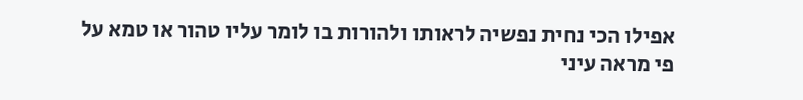אפילו הכי נחית נפשיה לראותו ולהורות בו לומר עליו טהור או טמא על פי מראה עיני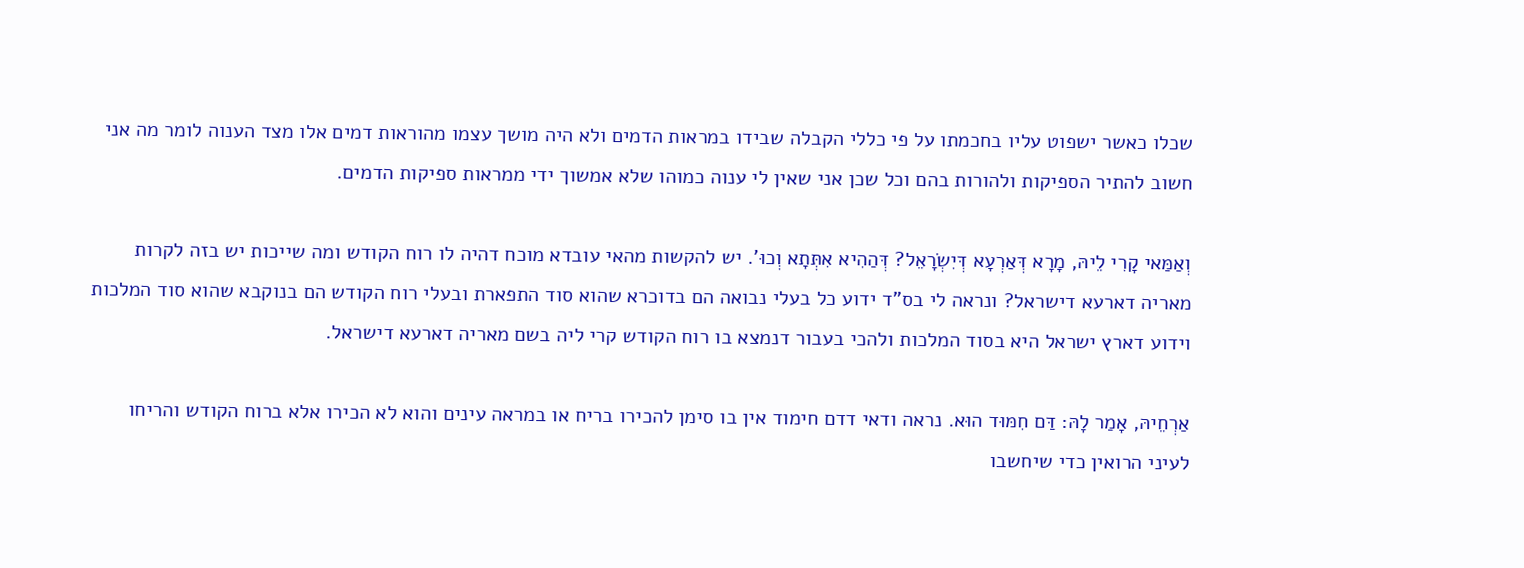שכלו כאשר ישפוט עליו בחכמתו על פי כללי הקבלה שבידו במראות הדמים ולא היה מושך עצמו מהוראות דמים אלו מצד הענוה לומר מה אני חשוב להתיר הספיקות ולהורות בהם וכל שכן אני שאין לי ענוה כמוהו שלא אמשוך ידי ממראות ספיקות הדמים.

וְאַמַּאי קָרִי לֵיהּ, מָרָא דְּאַרְעָא דְּיִשְׂרָאֵל? דְּהַהִיא אִתְּתָא וְכוּ'. יש להקשות מהאי עובדא מוכח דהיה לו רוח הקודש ומה שייכות יש בזה לקרות מאריה דארעא דישראל? ונראה לי בס"ד ידוע כל בעלי נבואה הם בדוכרא שהוא סוד התפארת ובעלי רוח הקודש הם בנוקבא שהוא סוד המלכות וידוע דארץ ישראל היא בסוד המלכות ולהכי בעבור דנמצא בו רוח הקודש קרי ליה בשם מאריה דארעא דישראל.

אַרְחֵיהּ, אָמַר לָהּ: דַּם חִמּוּד הוּא. נראה ודאי דדם חימוד אין בו סימן להכירו בריח או במראה עינים והוא לא הכירו אלא ברוח הקודש והריחו לעיני הרואין כדי שיחשבו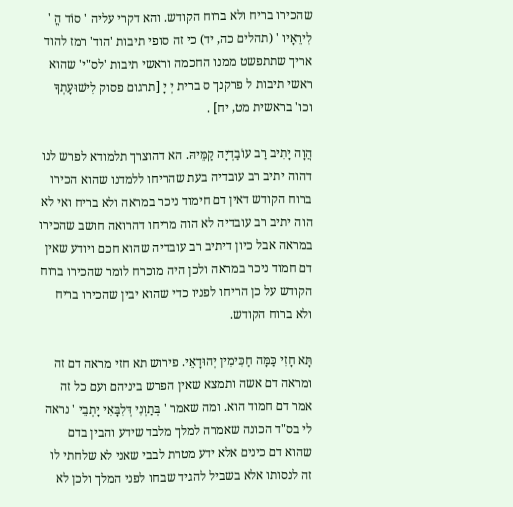שהכירו בריח ולא ברוח הקודש. והא דקרי עליה ' סוֹד הֳ ' לִירֵאָיו ' (תהלים כה, יד) כי זה סופי תיבות 'הוד' רמז להוד אריך שתתפשט ממנו החכמה וראשי תיבות 'לס"י' שהוא ראשי תיבות ל פרקנך ס ברית יְ יָ [תרגום פסוק לִישׁוּעָתְךָ וכו' בראשית מט, יח] .

הֲוָה יָתִיב רַב עוֹבַדְיָה קַמֵּיהּ. הא דהוצרך תלמודא לפרש לנו דהוה יתיב רב עובדיה בעת שהריחו ללמדנו שהוא הכירו ברוח הקודש דאין דם חימוד ניכר במראה ולא בריח ואי לא הוה יתיב רב עובדיה לא הוה מריחו דהרואה חושב שהכירו במראה אבל כיון דיתיב רב עובדיה שהוא חכם ויודע שאין דם חמוד ניכר במראה ולכן היה מוכרח לומר שהכירו ברוח הקודש על כן הריחו לפניו כדי שהוא יבין שהכירו בריח ולא ברוח הקודש.

תָּא חָזִי כַּמָּה חַכִּימִין יְהוּדָאֵי. פירוש תא חזי מראה דם זה ומראה דם אשה ותמצא שאין הפרש ביניהם ועם כל זה אמר דם חמוד הוא. ומה שאמר ' בְּתַוְנִי דְּלִבָּאִי יָתְבֵי ' נראה לי בס"ד הכונה שאמרה למלך מלבד שידע והבין בדם שהוא דם כינים אלא ידע מטרת לבבי שאני לא שלחתי לו זה לנסותו אלא בשביל להגיד שבחו לפני המלך ולכן לא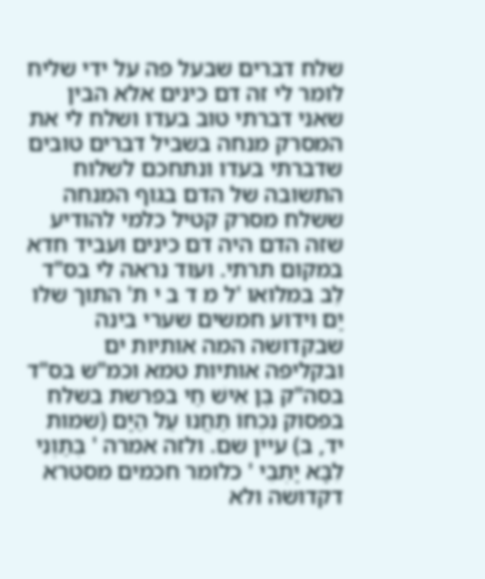שלח דברים שבעל פה על ידי שליח לומר לי זה דם כינים אלא הבין שאני דברתי טוב בעדו ושלח לי את המסרק מנחה בשביל דברים טובים שדברתי בעדו ונתחכם לשלוח התשובה של הדם בגוף המנחה ששלח מסרק קטיל כלמי להודיע שזה הדם היה דם כינים ועביד חדא במקום תרתי. ועוד נראה לי בס"ד לֵב במלואו 'ל מ ד ב י ת' התוך שלו יָם וידוע חמשים שערי בינה שבקדושה המה אותיות ים ובקליפה אותיות טמא וכמ"ש בס"ד בסה"ק בֶּן אִישׁ חַי בפרשת בשלח בפסוק נִכְחוֹ תַחֲנוּ עַל הַיָּם (שמות יד, ב) עיין שם. ולזה אמרה ' בְּתַוְנִי לִבָּא יָתְבֵי ' כלומר חכמים מסטרא דקדושה ולא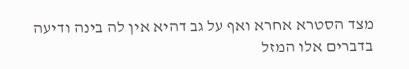מצד הסטרא אחרא ואף על גב דהיא אין לה בינה ודיעה בדברים אלו המזל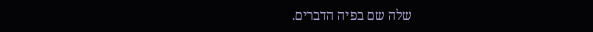שלה שם בפיה הדברים.